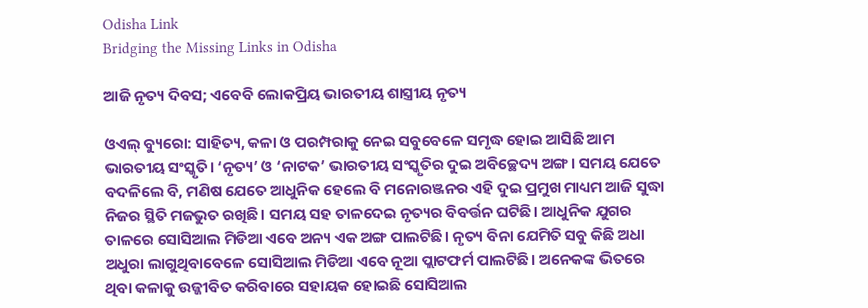Odisha Link
Bridging the Missing Links in Odisha

ଆଜି ନୃତ୍ୟ ଦିବସ; ଏବେବି ଲୋକପ୍ରିୟ ଭାରତୀୟ ଶାସ୍ତ୍ରୀୟ ନୃତ୍ୟ

ଓଏଲ୍‌ ବ୍ୟୁରୋ: ସାହିତ୍ୟ, କଳା ଓ ପରମ୍ପରାକୁ ନେଇ ସବୁବେଳେ ସମୃଦ୍ଧ ହୋଇ ଆସିଛି ଆମ ଭାରତୀୟ ସଂସ୍କୃତି। ‘ନୃତ୍ୟ’ ଓ ‘ନାଟକ’ ଭାରତୀୟ ସଂସ୍କୃତିର ଦୁଇ ଅବିଚ୍ଛେଦ୍ୟ ଅଙ୍ଗ। ସମୟ ଯେତେ ବଦଳିଲେ ବି, ମଣିଷ ଯେତେ ଆଧୁନିକ ହେଲେ ବି ମନୋରଞ୍ଜନର ଏହି ଦୁଇ ପ୍ରମୁଖ ମାଧ୍ୟମ ଆଜି ସୁଦ୍ଧା ନିଜର ସ୍ଥିତି ମଜଭୁତ ରଖିଛି। ସମୟ ସହ ତାଳଦେଇ ନୃତ୍ୟର ବିବର୍ତ୍ତନ ଘଟିଛି। ଆଧୁନିକ ଯୁଗର ତାଳରେ ସୋସିଆଲ ମିଡିଆ ଏବେ ଅନ୍ୟ ଏକ ଅଙ୍ଗ ପାଲଟିଛି। ନୃତ୍ୟ ବିନା ଯେମିତି ସବୁ କିଛି ଅଧା ଅଧୁରା ଲାଗୁଥିବାବେଳେ ସୋସିଆଲ ମିଡିଆ ଏବେ ନୂଆ ପ୍ଲାଟଫର୍ମ ପାଲଟିଛି। ଅନେକଙ୍କ ଭିତରେ ଥିବା କଳାକୁ ଉଜ୍ଜୀବିତ କରିବାରେ ସହାୟକ ହୋଇଛି ସୋସିଆଲ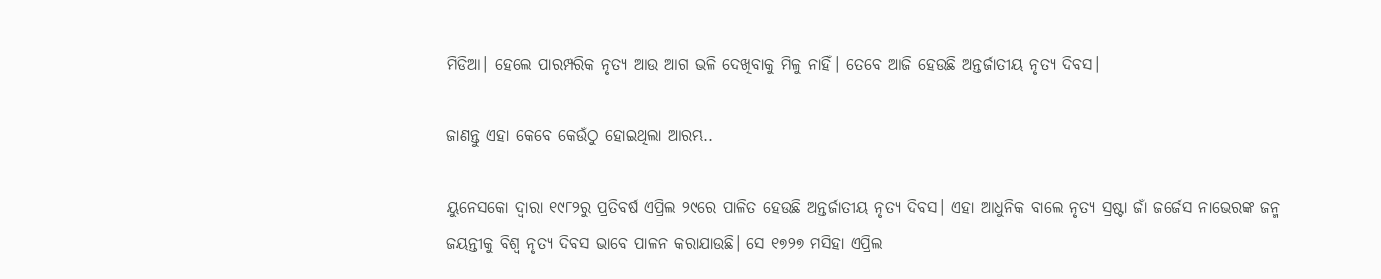ମିଡିଆ। ହେଲେ ପାରମ୍ପରିକ ନୃତ୍ୟ ଆଉ ଆଗ ଭଳି ଦେଖିବାକୁ ମିଳୁ ନାହିଁ। ତେବେ ଆଜି ହେଉଛି ଅନ୍ତର୍ଜାତୀୟ ନୃତ୍ୟ ଦିବସ।

ଜାଣନ୍ତୁ ଏହା କେବେ କେଉଁଠୁ ହୋଇଥିଲା ଆରମ୍ଭ..

ୟୁନେସକୋ ଦ୍ବାରା ୧୯୮୨ରୁ ପ୍ରତିବର୍ଷ ଏପ୍ରିଲ ୨୯ରେ ପାଳିତ ହେଉଛି ଅନ୍ତର୍ଜାତୀୟ ନୃତ୍ୟ ଦିବସ। ଏହା ଆଧୁନିକ ବାଲେ ନୃତ୍ୟ ସ୍ରଷ୍ଟା ଜାଁ ଜର୍ଜେସ ନାଭେରଙ୍କ ଜନ୍ମ ଜୟନ୍ତୀକୁ ବିଶ୍ବ ନୃତ୍ୟ ଦିବସ ଭାବେ ପାଳନ କରାଯାଉଛି। ସେ ୧୭୨୭ ମସିହା ଏପ୍ରିଲ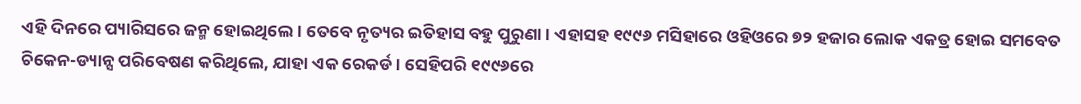ଏହି ଦିନରେ ପ୍ୟାରିସରେ ଜନ୍ମ ହୋଇଥିଲେ। ତେବେ ନୃତ୍ୟର ଇତିହାସ ବହୁ ପୁରୁଣା। ଏହାସହ ୧୯୯୬ ମସିହାରେ ଓହିଓରେ ୭୨ ହଜାର ଲୋକ ଏକତ୍ର ହୋଇ ସମବେତ ଚିକେନ-ଡ୍ୟାନ୍ସ ପରିବେଷଣ କରିଥିଲେ, ଯାହା ଏକ ରେକର୍ଡ। ସେହିପରି ୧୯୯୬ରେ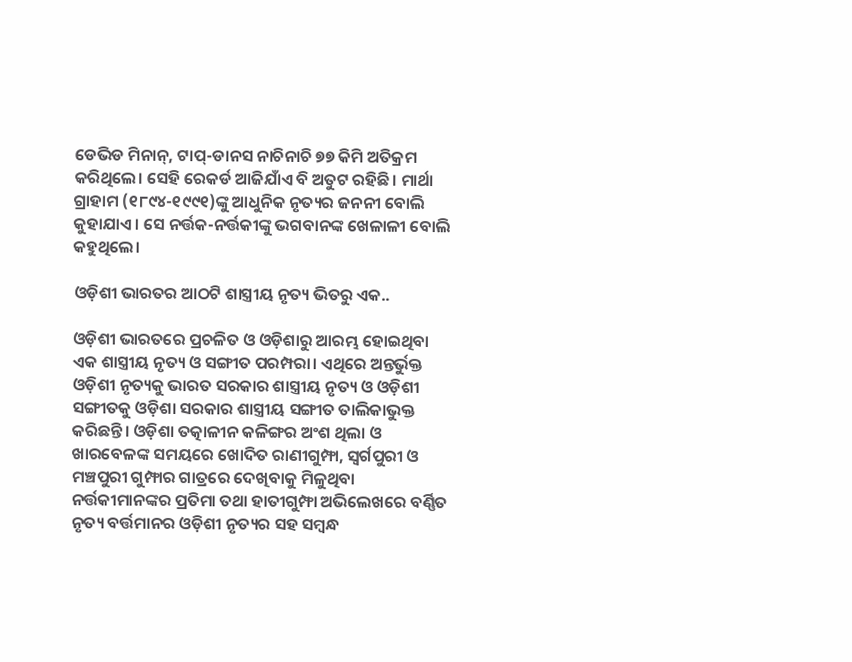ଡେଭିଡ ମିନାନ୍, ଟାପ୍-ଡାନସ ନାଚିନାଚି ୭୭ କିମି ଅତିକ୍ରମ କରିଥିଲେ। ସେହି ରେକର୍ଡ ଆଜିଯାଁଏ ବି ଅତୁଟ ରହିଛି। ମାର୍ଥା ଗ୍ରାହାମ (୧୮୯୪-୧୯୯୧)ଙ୍କୁ ଆଧୁନିକ ନୃତ୍ୟର ଜନନୀ ବୋଲି କୁହାଯାଏ। ସେ ନର୍ତ୍ତକ-ନର୍ତ୍ତକୀଙ୍କୁ ଭଗବାନଙ୍କ ଖେଳାଳୀ ବୋଲି କହୁଥିଲେ।

ଓଡ଼ିଶୀ ଭାରତର ଆଠଟି ଶାସ୍ତ୍ରୀୟ ନୃତ୍ୟ ଭିତରୁ ଏକ..

ଓଡ଼ିଶୀ ଭାରତରେ ପ୍ରଚଳିତ ଓ ଓଡ଼ିଶାରୁ ଆରମ୍ଭ ହୋଇଥିବା ଏକ ଶାସ୍ତ୍ରୀୟ ନୃତ୍ୟ ଓ ସଙ୍ଗୀତ ପରମ୍ପରା। ଏଥିରେ ଅନ୍ତର୍ଭୁକ୍ତ ଓଡ଼ିଶୀ ନୃତ୍ୟକୁ ଭାରତ ସରକାର ଶାସ୍ତ୍ରୀୟ ନୃତ୍ୟ ଓ ଓଡ଼ିଶୀ ସଙ୍ଗୀତକୁ ଓଡ଼ିଶା ସରକାର ଶାସ୍ତ୍ରୀୟ ସଙ୍ଗୀତ ତାଲିକାଭୁକ୍ତ କରିଛନ୍ତି। ଓଡ଼ିଶା ତତ୍କାଳୀନ କଳିଙ୍ଗର ଅଂଶ ଥିଲା ଓ ଖାରବେଳଙ୍କ ସମୟରେ ଖୋଦିତ ରାଣୀଗୁମ୍ଫା, ସ୍ୱର୍ଗପୁରୀ ଓ ମଞ୍ଚପୁରୀ ଗୁମ୍ଫାର ଗାତ୍ରରେ ଦେଖିବାକୁ ମିଳୁଥିବା ନର୍ତ୍ତକୀମାନଙ୍କର ପ୍ରତିମା ତଥା ହାତୀଗୁମ୍ଫା ଅଭିଲେଖରେ ବର୍ଣ୍ଣିତ ନୃତ୍ୟ ବର୍ତ୍ତମାନର ଓଡ଼ିଶୀ ନୃତ୍ୟର ସହ ସମ୍ବନ୍ଧ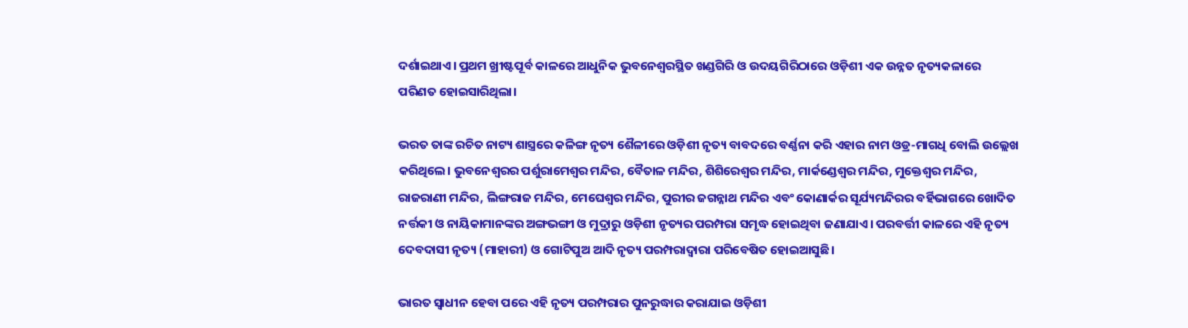ଦର୍ଶାଇଥାଏ। ପ୍ରଥମ ଖ୍ରୀଷ୍ଟପୂର୍ବ କାଳରେ ଆଧୁନିକ ଭୁବନେଶ୍ୱରସ୍ଥିତ ଖଣ୍ଡଗିରି ଓ ଉଦୟଗିରିଠାରେ ଓଡ଼ିଶୀ ଏକ ଉନ୍ନତ ନୃତ୍ୟକଳାରେ ପରିଣତ ହୋଇସାରିଥିଲା।

ଭରତ ତାଙ୍କ ରଚିତ ନାଟ୍ୟ ଶାସ୍ତ୍ରରେ କଳିଙ୍ଗ ନୃତ୍ୟ ଶୈଳୀରେ ଓଡ଼ିଶୀ ନୃତ୍ୟ ବାବଦରେ ବର୍ଣ୍ଣନା କରି ଏହାର ନାମ ଓଡ୍ର-ମାଗଧି ବୋଲି ଉଲ୍ଲେଖ କରିଥିଲେ। ଭୁବନେଶ୍ୱରର ପର୍ଶୁରାମେଶ୍ୱର ମନ୍ଦିର, ବୈତାଳ ମନ୍ଦିର, ଶିଶିରେଶ୍ୱର ମନ୍ଦିର, ମାର୍କଣ୍ଡେଶ୍ୱର ମନ୍ଦିର, ମୁକ୍ତେଶ୍ୱର ମନ୍ଦିର, ରାଜରାଣୀ ମନ୍ଦିର, ଲିଙ୍ଗରାଜ ମନ୍ଦିର, ମେଘେଶ୍ୱର ମନ୍ଦିର, ପୁରୀର ଜଗନ୍ନାଥ ମନ୍ଦିର ଏବଂ କୋଣାର୍କର ସୂର୍ଯ୍ୟମନ୍ଦିରର ବର୍ହିଭାଗରେ ଖୋଦିତ ନର୍ତ୍ତକୀ ଓ ନାୟିକାମାନଙ୍କର ଅଙ୍ଗଭଙ୍ଗୀ ଓ ମୁଦ୍ରାରୁ ଓଡ଼ିଶୀ ନୃତ୍ୟର ପରମ୍ପରା ସମୃଦ୍ଧ ହୋଇଥିବା ଜଣାଯାଏ। ପରବର୍ତ୍ତୀ କାଳରେ ଏହି ନୃତ୍ୟ ଦେବଦାସୀ ନୃତ୍ୟ (ମାହାରୀ) ଓ ଗୋଟିପୁଅ ଆଦି ନୃତ୍ୟ ପରମ୍ପରାଦ୍ୱାରା ପରିବେଷିତ ହୋଇଆସୁଛି।

ଭାରତ ସ୍ୱାଧୀନ ହେବା ପରେ ଏହି ନୃତ୍ୟ ପରମ୍ପରାର ପୁନରୁଦ୍ଧାର କରାଯାଇ ଓଡ଼ିଶୀ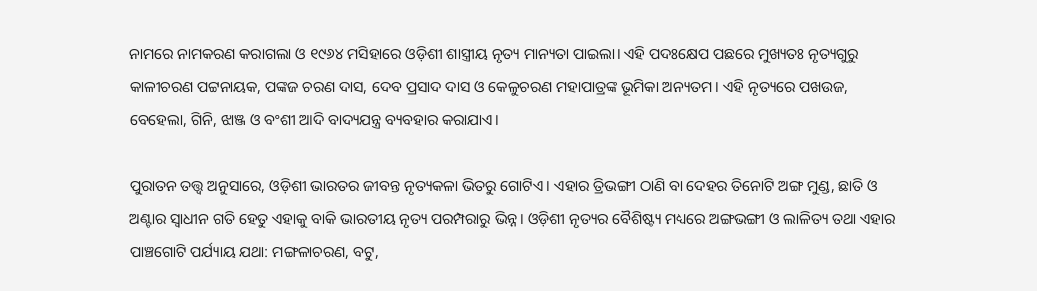ନାମରେ ନାମକରଣ କରାଗଲା ଓ ୧୯୬୪ ମସିହାରେ ଓଡ଼ିଶୀ ଶାସ୍ତ୍ରୀୟ ନୃତ୍ୟ ମାନ୍ୟତା ପାଇଲା। ଏହି ପଦଃକ୍ଷେପ ପଛରେ ମୁଖ୍ୟତଃ ନୃତ୍ୟଗୁରୁ କାଳୀଚରଣ ପଟ୍ଟନାୟକ, ପଙ୍କଜ ଚରଣ ଦାସ, ଦେବ ପ୍ରସାଦ ଦାସ ଓ କେଳୁଚରଣ ମହାପାତ୍ରଙ୍କ ଭୂମିକା ଅନ୍ୟତମ। ଏହି ନୃତ୍ୟରେ ପଖଉଜ, ବେହେଲା, ଗିନି, ଝାଞ୍ଜ ଓ ବଂଶୀ ଆଦି ବାଦ୍ୟଯନ୍ତ୍ର ବ୍ୟବହାର କରାଯାଏ।

ପୁରାତନ ତତ୍ତ୍ୱ ଅନୁସାରେ, ଓଡ଼ିଶୀ ଭାରତର ଜୀବନ୍ତ ନୃତ୍ୟକଳା ଭିତରୁ ଗୋଟିଏ। ଏହାର ତ୍ରିଭଙ୍ଗୀ ଠାଣି ବା ଦେହର ତିନୋଟି ଅଙ୍ଗ ମୁଣ୍ଡ, ଛାତି ଓ ଅଣ୍ଟାର ସ୍ୱାଧୀନ ଗତି ହେତୁ ଏହାକୁ ବାକି ଭାରତୀୟ ନୃତ୍ୟ ପରମ୍ପରାରୁ ଭିନ୍ନ। ଓଡ଼ିଶୀ ନୃତ୍ୟର ବୈଶିଷ୍ଟ୍ୟ ମଧ୍ୟରେ ଅଙ୍ଗଭଙ୍ଗୀ ଓ ଲାଳିତ୍ୟ ତଥା ଏହାର ପାଞ୍ଚଗୋଟି ପର୍ଯ୍ୟାୟ ଯଥା: ମଙ୍ଗଳାଚରଣ, ବଟୁ,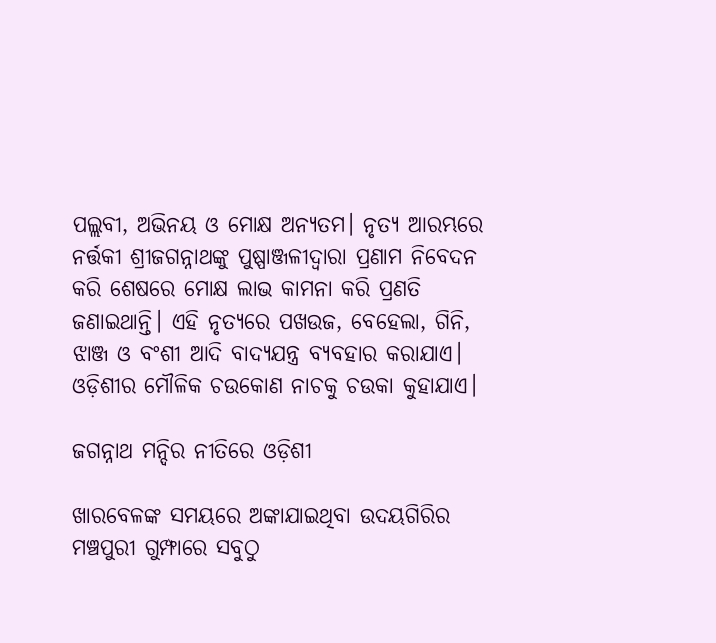ପଲ୍ଲବୀ, ଅଭିନୟ ଓ ମୋକ୍ଷ ଅନ୍ୟତମ। ନୃତ୍ୟ ଆରମ୍ଭରେ ନର୍ତ୍ତକୀ ଶ୍ରୀଜଗନ୍ନାଥଙ୍କୁ ପୁଷ୍ପାଞ୍ଜଳୀଦ୍ୱାରା ପ୍ରଣାମ ନିବେଦନ କରି ଶେଷରେ ମୋକ୍ଷ ଲାଭ କାମନା କରି ପ୍ରଣତି ଜଣାଇଥାନ୍ତି। ଏହି ନୃତ୍ୟରେ ପଖଉଜ, ବେହେଲା, ଗିନି, ଝାଞ୍ଜ ଓ ବଂଶୀ ଆଦି ବାଦ୍ୟଯନ୍ତ୍ର ବ୍ୟବହାର କରାଯାଏ। ଓଡ଼ିଶୀର ମୌଳିକ ଚଉକୋଣ ନାଚକୁ ଚଉକା କୁହାଯାଏ।

ଜଗନ୍ନାଥ ମନ୍ଦିର ନୀତିରେ ଓଡ଼ିଶୀ

ଖାରବେଳଙ୍କ ସମୟରେ ଅଙ୍କାଯାଇଥିବା ଉଦୟଗିରିର ମଞ୍ଚପୁରୀ ଗୁମ୍ଫାରେ ସବୁଠୁ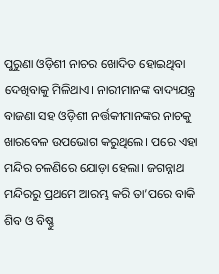ପୁରୁଣା ଓଡ଼ିଶୀ ନାଚର ଖୋଦିତ ହୋଇଥିବା ଦେଖିବାକୁ ମିଳିଥାଏ। ନାରୀମାନଙ୍କ ବାଦ୍ୟଯନ୍ତ୍ର ବାଜଣା ସହ ଓଡ଼ିଶୀ ନର୍ତ୍ତକୀମାନଙ୍କର ନାଚକୁ ଖାରବେଳ ଉପଭୋଗ କରୁଥିଲେ। ପରେ ଏହା ମନ୍ଦିର ଚଳଣିରେ ଯୋଡ଼ା ହେଲା। ଜଗନ୍ନାଥ ମନ୍ଦିରରୁ ପ୍ରଥମେ ଆରମ୍ଭ କରି ତା’ପରେ ବାକି ଶିବ ଓ ବିଷ୍ଣୁ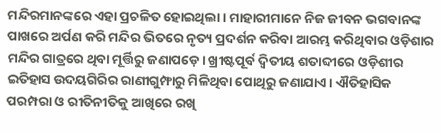ମନ୍ଦିରମାନଙ୍କରେ ଏହା ପ୍ରଚଳିତ ହୋଇଥିଲା। ମାହାରୀମାନେ ନିଜ ଜୀବନ ଭଗବାନଙ୍କ ପାଖରେ ଅର୍ପଣ କରି ମନ୍ଦିର ଭିତରେ ନୃତ୍ୟ ପ୍ରଦର୍ଶନ କରିବା ଆରମ୍ଭ କରିଥିବାର ଓଡ଼ିଶାର ମନ୍ଦିର ଗାତ୍ରରେ ଥିବା ମୂର୍ତ୍ତିରୁ ଜଣାପଡ଼େ। ଖ୍ରୀଷ୍ଟପୂର୍ବ ଦ୍ୱିତୀୟ ଶତାବ୍ଦୀରେ ଓଡ଼ିଶୀର ଇତିହାସ ଉଦୟଗିରିର ରାଣୀଗୁମ୍ଫାରୁ ମିଳିଥିବା ପୋଥିରୁ ଜଣାଯାଏ। ଐତିହାସିକ ପରମ୍ପରା ଓ ରୀତିନୀତିକୁ ଆଖିରେ ରଖି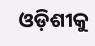ଓଡ଼ିଶୀକୁ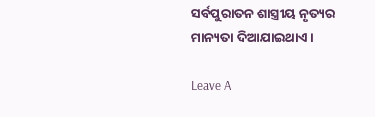ସର୍ବପୁରାତନ ଶାସ୍ତ୍ରୀୟ ନୃତ୍ୟର ମାନ୍ୟତା ଦିଆଯାଇଥାଏ।

Leave A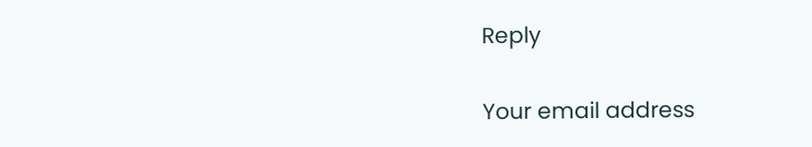Reply

Your email address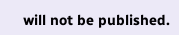will not be published.